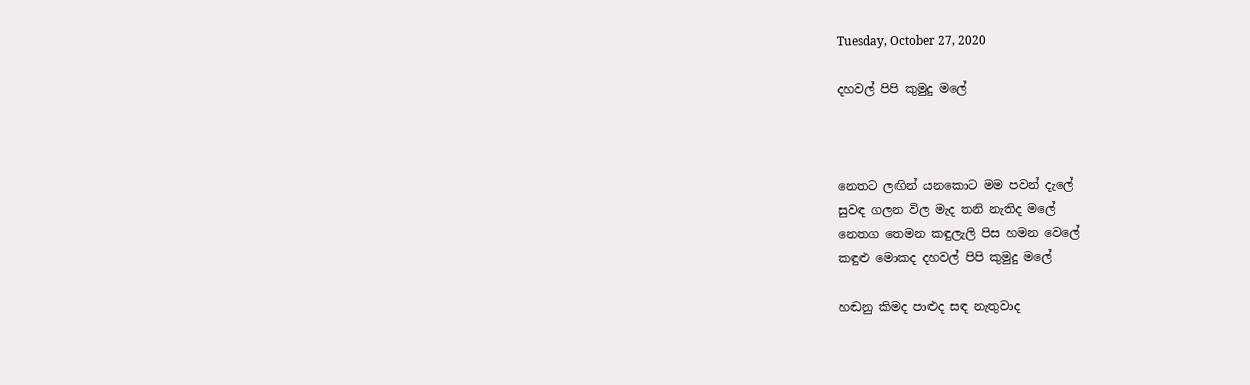Tuesday, October 27, 2020

දහවල් පිපි කුමුදු මලේ



නෙතට ලඟින් යනකොට මම පවන් දැලේ
සුවඳ ගලන විල මැද තනි නැතිද මලේ
නෙතග තෙමන කඳුලැලි පිස හමන වෙලේ
කඳුළු මොකද දහවල් පිපි කුමුදු මලේ

හඬනු කිමද පාළුද සඳ නැතුවාද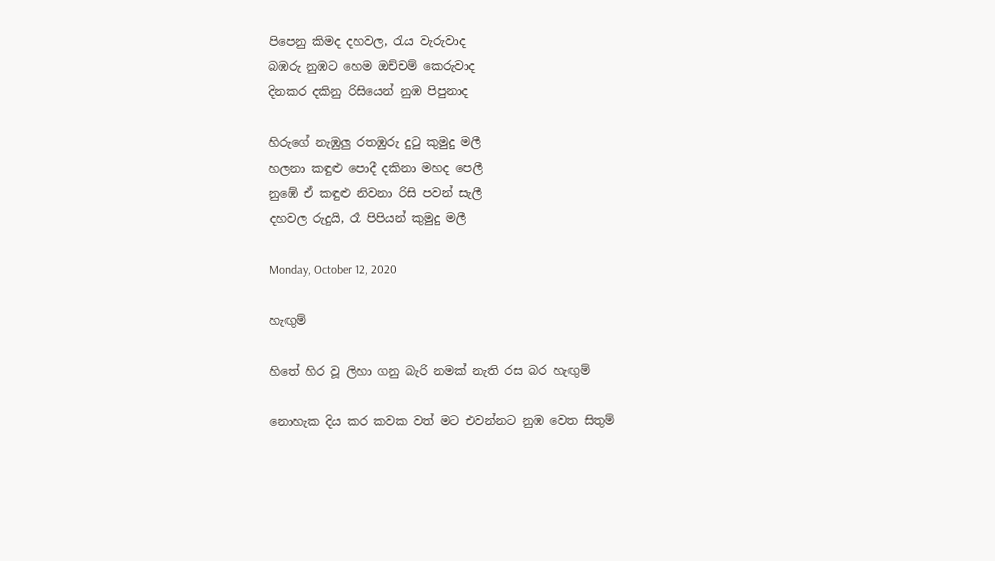පිපෙනු කිමද දහවල, රැය වැරුවාද
බඹරු නුඹට හෙම ඔච්චම් කෙරුවාද
දිනකර දකිනු රිසියෙන් නුඹ පිපුනාද

හිරුගේ නැඹුලු රතඹුරු දුටු කුමුදු මලී
හලනා කඳුළු පොදී දකිනා මහද පෙලී
නුඹේ ඒ කඳුළු නිවනා රිසි පවන් සැලී
දහවල රුදුයි, රෑ පිපියන් කුමුදු මලී

Monday, October 12, 2020

හැඟුම්

හිතේ හිර වූ ලිහා ගනු බැරි නමක් නැති රස බර හැඟුම්

නොහැක දිය කර කවක වත් මට එවන්නට නුඹ වෙත සිතුම්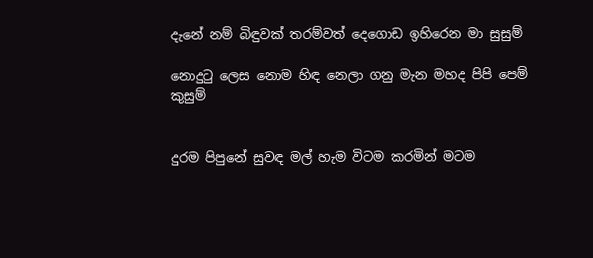දැනේ නම් බිඳුවක් තරම්වත් දෙගොඩ ඉහිරෙන මා සුසුම්

නොදුටු ලෙස නොම හිඳ නෙලා ගනු මැන මහද පිපි පෙම් කුසුම්


දුරම පිපුනේ සුවඳ මල් හැම විටම කරමින් මටම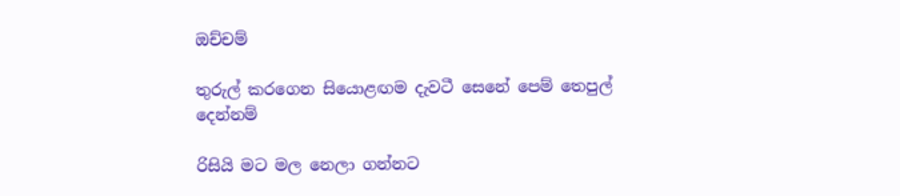ඔච්චම්

තුරුල් කරගෙන සියොළඟම දැවටී සෙනේ පෙම් තෙපුල් දෙන්නම්

රිසියි මට මල නෙලා ගන්නට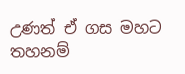උණත් ඒ ගස මහට තහනම්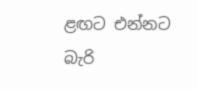ළඟට එන්නට බැරි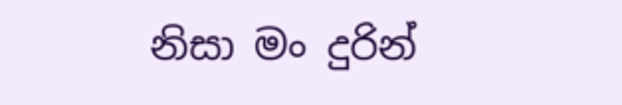නිසා මං දුරින්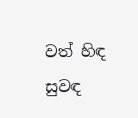වත් හිඳ සුවඳ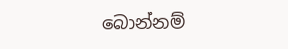බොන්නම්